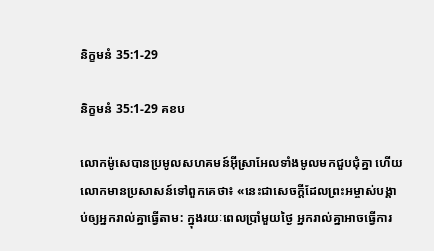និក្ខមនំ 35:1-29

និក្ខមនំ 35:1-29 គខប

លោកម៉ូសេបានប្រមូលសហគមន៍អ៊ីស្រា‌អែលទាំងមូលមកជួប‌ជុំគ្នា ហើយលោកមានប្រសាសន៍ទៅពួកគេថា៖ «នេះជាសេចក្ដីដែលព្រះ‌អម្ចាស់បង្គាប់ឲ្យអ្នករាល់គ្នាធ្វើតាម: ក្នុងរយៈពេលប្រាំមួយថ្ងៃ អ្នករាល់គ្នាអាចធ្វើការ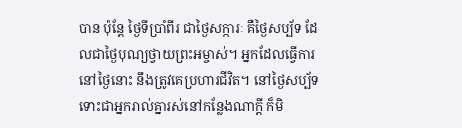បាន ប៉ុន្តែ ថ្ងៃទីប្រាំ‌ពីរ ជាថ្ងៃសក្ការៈ គឺថ្ងៃសប្ប័ទ ដែលជាថ្ងៃបុណ្យថ្វាយព្រះ‌អម្ចាស់។ អ្នកដែលធ្វើការនៅថ្ងៃនោះ នឹងត្រូវគេប្រហារជីវិត។ នៅថ្ងៃសប្ប័ទ ទោះជាអ្នករាល់គ្នារស់នៅកន្លែងណាក្ដី ក៏មិ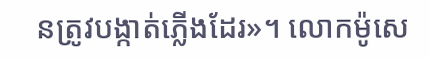នត្រូវបង្កាត់ភ្លើងដែរ»។ លោកម៉ូសេ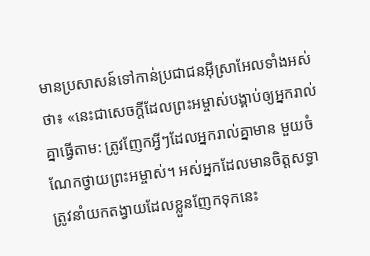មានប្រសាសន៍ទៅកាន់ប្រជា‌ជនអ៊ីស្រា‌អែលទាំងអស់ថា៖ «នេះជាសេចក្ដីដែលព្រះ‌អម្ចាស់បង្គាប់ឲ្យអ្នករាល់គ្នាធ្វើតាម: ត្រូវញែកអ្វីៗដែលអ្នករាល់គ្នាមាន មួយចំណែកថ្វាយព្រះ‌អម្ចាស់។ អស់អ្នកដែលមានចិត្តសទ្ធា ត្រូវនាំយកតង្វាយដែលខ្លួនញែកទុកនេះ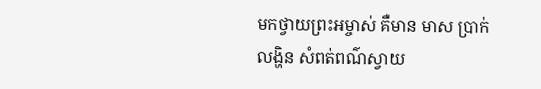មកថ្វាយព្រះ‌អម្ចាស់ គឺមាន មាស ប្រាក់ លង្ហិន សំពត់ពណ៌ស្វាយ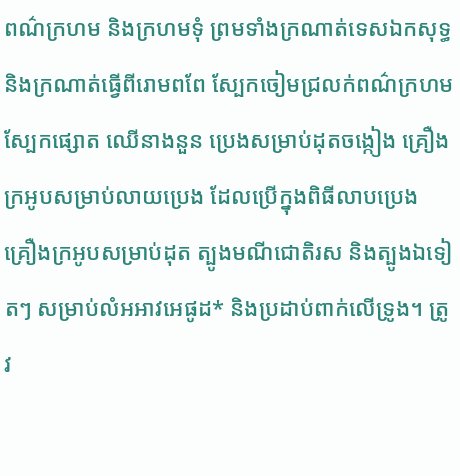ពណ៌ក្រហម និងក្រហមទុំ ព្រមទាំងក្រណាត់ទេស‌ឯកសុទ្ធ និងក្រណាត់ធ្វើពីរោមពពែ ស្បែកចៀមជ្រលក់ពណ៌ក្រហម ស្បែកផ្សោត ឈើនាង‌នួន ប្រេងសម្រាប់ដុតចង្កៀង គ្រឿងក្រអូបសម្រាប់លាយប្រេង ដែលប្រើក្នុងពិធីលាបប្រេង គ្រឿងក្រអូបសម្រាប់ដុត ត្បូងមណី‌ជោតិរស និងត្បូងឯទៀតៗ សម្រាប់លំអអាវអេផូដ* និងប្រដាប់ពាក់លើទ្រូង។ ត្រូវ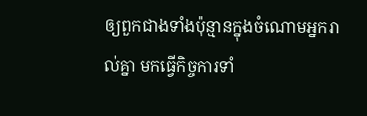ឲ្យពួកជាងទាំងប៉ុន្មានក្នុងចំណោមអ្នករាល់គ្នា មកធ្វើកិច្ចការទាំ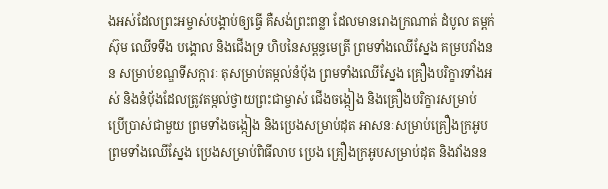ងអស់ដែលព្រះ‌អម្ចាស់បង្គាប់ឲ្យធ្វើ គឺសង់ព្រះ‌ពន្លា ដែលមានរោងក្រណាត់ ដំបូល តម្ពក់ ស៊ុម ឈើទទឹង បង្គោល និងជើងទ្រ ហិបនៃសម្ពន្ធ‌មេត្រី ព្រមទាំងឈើស្នែង គម្របវាំងនន សម្រាប់ខណ្ឌទីសក្ការៈ តុសម្រាប់តម្កល់នំប៉័ង ព្រមទាំងឈើស្នែង គ្រឿងបរិក្ខារទាំងអស់ និងនំប៉័ងដែលត្រូវតម្កល់ថ្វាយព្រះ‌ជាម្ចាស់ ជើងចង្កៀង និងគ្រឿងបរិក្ខារសម្រាប់ប្រើ‌ប្រាស់ជាមួយ ព្រមទាំងចង្កៀង និងប្រេងសម្រាប់ដុត អាសនៈសម្រាប់គ្រឿងក្រអូប ព្រមទាំងឈើស្នែង ប្រេងសម្រាប់ពិធីលាប ប្រេង គ្រឿងក្រអូបសម្រាប់ដុត និងវាំងនន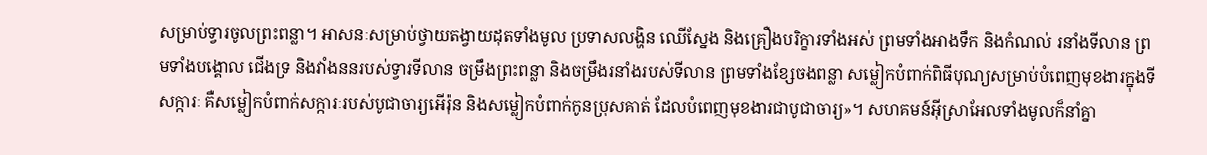សម្រាប់ទ្វារចូលព្រះ‌ពន្លា។ អាសនៈសម្រាប់ថ្វាយតង្វាយដុតទាំងមូល ប្រទាសលង្ហិន ឈើស្នែង និងគ្រឿងបរិក្ខារទាំងអស់ ព្រមទាំងអាងទឹក និងកំណល់ រនាំងទី‌លាន ព្រមទាំងបង្គោល ជើងទ្រ និងវាំងននរបស់ទ្វារទី‌លាន ចម្រឹងព្រះ‌ពន្លា និងចម្រឹងរនាំងរបស់ទី‌លាន ព្រមទាំងខ្សែចងពន្លា សម្លៀក‌បំពាក់ពិធីបុណ្យសម្រាប់បំពេញមុខងារក្នុងទីសក្ការៈ គឺសម្លៀក‌បំពាក់សក្ការៈរបស់បូជា‌ចារ្យអើរ៉ុន និងសម្លៀក‌បំពាក់កូនប្រុសគាត់ ដែលបំពេញមុខងារជាបូជា‌ចារ្យ»។ សហគមន៍អ៊ីស្រា‌អែលទាំងមូលក៏នាំគ្នា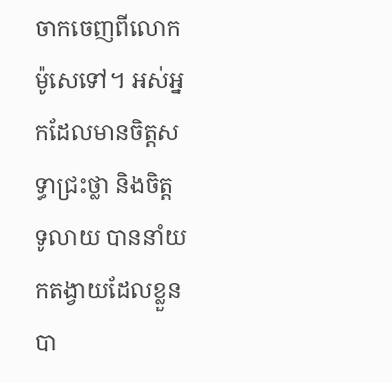ចាកចេញពីលោកម៉ូសេទៅ។ អស់អ្នកដែលមានចិត្តសទ្ធាជ្រះ‌ថ្លា និងចិត្តទូ‌លាយ បាននាំយកតង្វាយដែលខ្លួនបា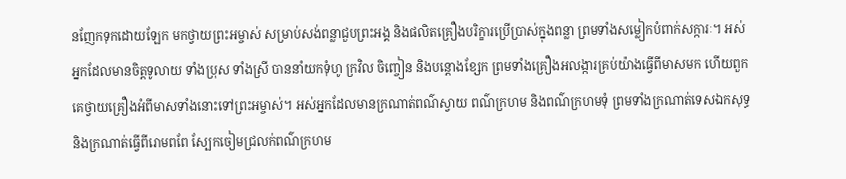នញែកទុកដោយឡែក មកថ្វាយព្រះ‌អម្ចាស់ សម្រាប់សង់ពន្លាជួបព្រះអង្គ និងផលិតគ្រឿងបរិក្ខារប្រើ‌ប្រាស់ក្នុងពន្លា ព្រមទាំងសម្លៀក‌បំពាក់សក្ការៈ។ អស់អ្នកដែលមានចិត្តទូលាយ ទាំងប្រុស ទាំងស្រី បាននាំយកទុំហូ ក្រវិល ចិញ្ចៀន និងបន្តោងខ្សែក ព្រមទាំងគ្រឿងអលង្ការគ្រប់យ៉ាងធ្វើពីមាសមក ហើយពួកគេថ្វាយគ្រឿងអំពីមាសទាំងនោះទៅព្រះ‌អម្ចាស់។ អស់អ្នកដែលមានក្រណាត់ពណ៌ស្វាយ ពណ៌ក្រហម និងពណ៌ក្រហមទុំ ព្រមទាំងក្រណាត់ទេស‌ឯកសុទ្ធ និងក្រណាត់ធ្វើពីរោមពពែ ស្បែកចៀមជ្រលក់ពណ៌ក្រហម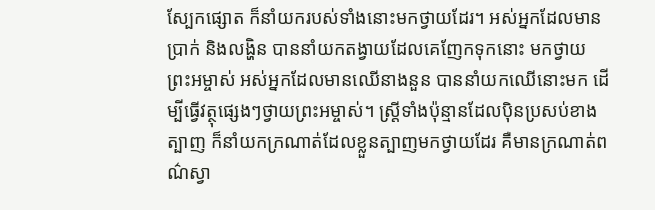ស្បែកផ្សោត ក៏នាំយករបស់ទាំងនោះមកថ្វាយដែរ។ អស់អ្នកដែលមានប្រាក់ និងលង្ហិន បាននាំយកតង្វាយដែលគេញែកទុកនោះ មកថ្វាយព្រះ‌អម្ចាស់ អស់អ្នកដែលមានឈើនាង‌នួន បាននាំយកឈើនោះមក ដើម្បីធ្វើវត្ថុផ្សេងៗថ្វាយព្រះ‌អម្ចាស់។ ស្ត្រីទាំងប៉ុន្មានដែលប៉ិន‌ប្រសប់ខាងត្បាញ ក៏នាំយកក្រណាត់ដែលខ្លួនត្បាញមកថ្វាយដែរ គឺមានក្រណាត់ពណ៌ស្វា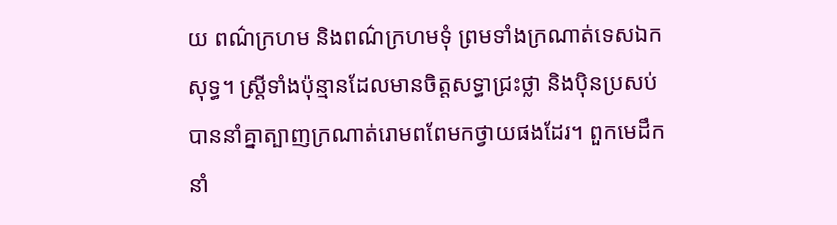យ ពណ៌ក្រហម និងពណ៌ក្រហមទុំ ព្រមទាំងក្រណាត់ទេស‌ឯកសុទ្ធ។ ស្ត្រីទាំងប៉ុន្មានដែលមានចិត្តសទ្ធាជ្រះ‌ថ្លា និងប៉ិន‌ប្រសប់ បាននាំគ្នាត្បាញក្រណាត់រោមពពែមកថ្វាយផងដែរ។ ពួកមេដឹកនាំ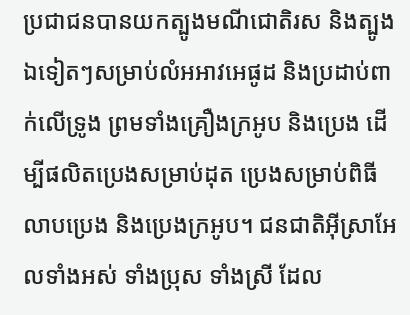ប្រជា‌ជនបានយកត្បូងមណី‌ជោតិរស និងត្បូងឯទៀតៗសម្រាប់លំអអាវអេផូដ និងប្រដាប់ពាក់លើទ្រូង ព្រមទាំងគ្រឿងក្រអូប និងប្រេង ដើម្បីផលិតប្រេងសម្រាប់ដុត ប្រេងសម្រាប់ពិធីលាបប្រេង និងប្រេងក្រអូប។ ជន‌ជាតិអ៊ីស្រា‌អែលទាំងអស់ ទាំងប្រុស ទាំងស្រី ដែល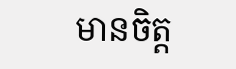មានចិត្ត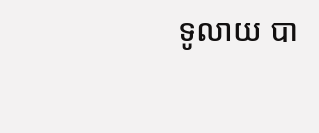ទូលាយ បា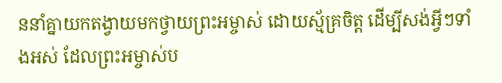ននាំគ្នាយកតង្វាយមកថ្វាយព្រះ‌អម្ចាស់ ដោយស្ម័គ្រ‌ចិត្ត ដើម្បីសង់អ្វីៗទាំងអស់ ដែលព្រះ‌អម្ចាស់ប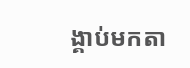ង្គាប់មកតា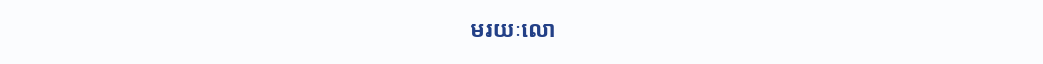មរយៈលោ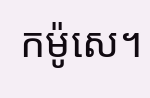កម៉ូសេ។